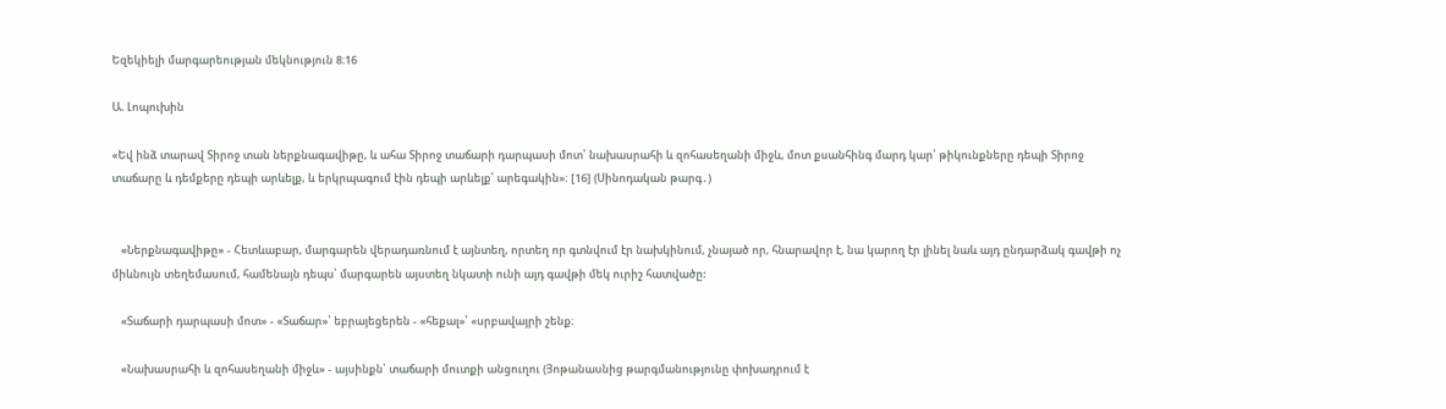Եզեկիելի մարգարեության մեկնություն 8։16

Ա. Լոպուխին

«Եվ ինձ տարավ Տիրոջ տան ներքնագավիթը, և ահա Տիրոջ տաճարի դարպասի մոտ՝ նախասրահի և զոհասեղանի միջև, մոտ քսանհինգ մարդ կար՝ թիկունքները դեպի Տիրոջ տաճարը և դեմքերը դեպի արևելք, և երկրպագում էին դեպի արևելք՝ արեգակին»։ [16] (Սինոդական թարգ․)


   «Ներքնագավիթը» - Հետևաբար, մարգարեն վերադառնում է այնտեղ, որտեղ որ գտնվում էր նախկինում, չնայած որ, հնարավոր է, նա կարող էր լինել նաև այդ ընդարձակ գավթի ոչ միևնույն տեղեմասում, համենայն դեպս՝ մարգարեն այստեղ նկատի ունի այդ գավթի մեկ ուրիշ հատվածը:

   «Տաճարի դարպասի մոտ» - «Տաճար»՝ եբրայեցերեն - «հեքալ»՝ «սրբավայրի շենք։

   «Նախասրահի և զոհասեղանի միջև» - այսինքն՝ տաճարի մուտքի անցուղու (Յոթանասնից թարգմանությունը փոխադրում է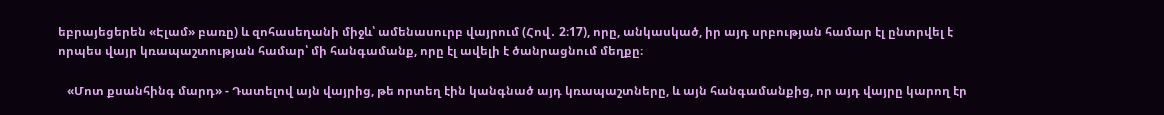եբրայեցերեն «Էլամ» բառը) և զոհասեղանի միջև՝ ամենասուրբ վայրում (Հով․ 2։17), որը, անկասկած, իր այդ սրբության համար էլ ընտրվել է որպես վայր կռապաշտության համար՝ մի հանգամանք, որը էլ ավելի է ծանրացնում մեղքը։

   «Մոտ քսանհինգ մարդ» - Դատելով այն վայրից, թե որտեղ էին կանգնած այդ կռապաշտները, և այն հանգամանքից, որ այդ վայրը կարող էր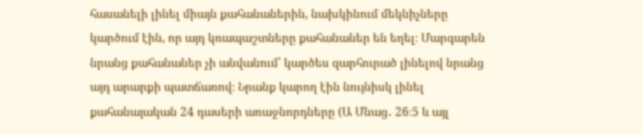հասանելի լինել միայն քահանաներին, նախկինում մեկնիչները կարծում էին, որ այդ կռապաշտները քահանաներ են եղել։ Մարգարեն նրանց քահանաներ չի անվանում՝ կարծես զարհուրած լինելով նրանց այդ արարքի պատճառով։ Նրանք կարող էին նույնիսկ լինել քահանայական 24 դասերի առաջնորդները (Ա Մնաց․ 26։5 և այլ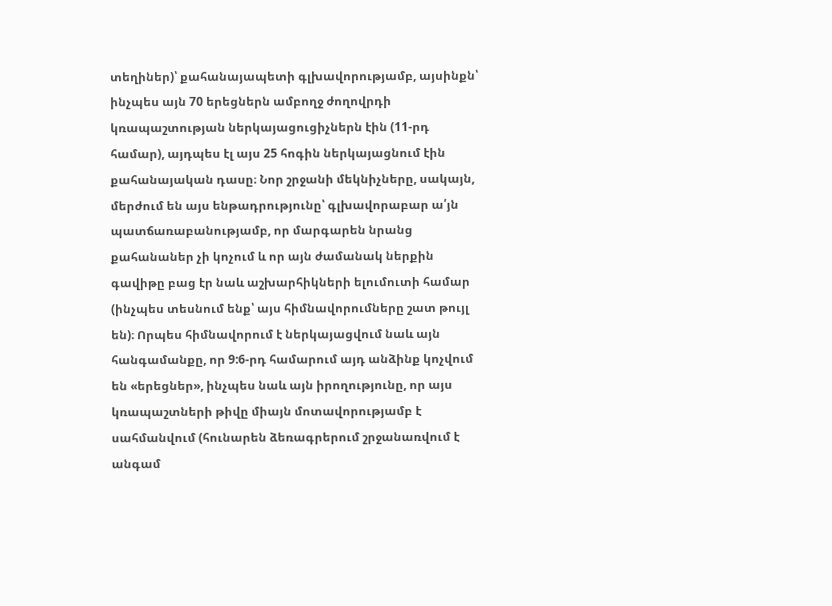տեղիներ)՝ քահանայապետի գլխավորությամբ, այսինքն՝ ինչպես այն 70 երեցներն ամբողջ ժողովրդի կռապաշտության ներկայացուցիչներն էին (11-րդ համար), այդպես էլ այս 25 հոգին ներկայացնում էին քահանայական դասը։ Նոր շրջանի մեկնիչները, սակայն, մերժում են այս ենթադրությունը՝ գլխավորաբար ա՛յն պատճառաբանությամբ, որ մարգարեն նրանց քահանաներ չի կոչում և որ այն ժամանակ ներքին գավիթը բաց էր նաև աշխարհիկների ելումուտի համար (ինչպես տեսնում ենք՝ այս հիմնավորումները շատ թույլ են)։ Որպես հիմնավորում է ներկայացվում նաև այն հանգամանքը, որ 9:6-րդ համարում այդ անձինք կոչվում են «երեցներ», ինչպես նաև այն իրողությունը, որ այս կռապաշտների թիվը միայն մոտավորությամբ է սահմանվում (հունարեն ձեռագրերում շրջանառվում է անգամ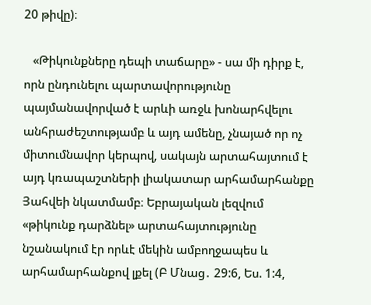20 թիվը)։

   «Թիկունքները դեպի տաճարը» - սա մի դիրք է, որն ընդունելու պարտավորությունը պայմանավորված է արևի առջև խոնարհվելու անհրաժեշտությամբ և այդ ամենը, չնայած որ ոչ միտումնավոր կերպով, սակայն արտահայտում է այդ կռապաշտների լիակատար արհամարհանքը Յահվեի նկատմամբ։ Եբրայական լեզվում «թիկունք դարձնել» արտահայտությունը նշանակում էր որևէ մեկին ամբողջապես և արհամարհանքով լքել (Բ Մնաց․ 29:6, Ես. 1:4,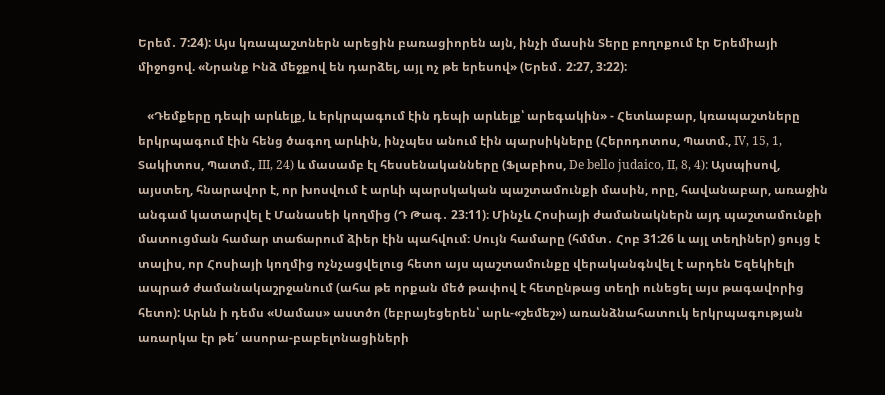Երեմ․ 7:24): Այս կռապաշտներն արեցին բառացիորեն այն, ինչի մասին Տերը բողոքում էր Երեմիայի միջոցով. «Նրանք Ինձ մեջքով են դարձել, այլ ոչ թե երեսով» (Երեմ․ 2:27, 3:22):

   «Դեմքերը դեպի արևելք, և երկրպագում էին դեպի արևելք՝ արեգակին» - Հետևաբար, կռապաշտները երկրպագում էին հենց ծագող արևին, ինչպես անում էին պարսիկները (Հերոդոտոս, Պատմ., IV, 15, 1, Տակիտոս, Պատմ., III, 24) և մասամբ էլ հեսսենականները (Ֆլաբիոս, De bello judaico, II, 8, 4): Այսպիսով, այստեղ, հնարավոր է, որ խոսվում է արևի պարսկական պաշտամունքի մասին, որը, հավանաբար, առաջին անգամ կատարվել է Մանասեի կողմից (Դ Թագ․ 23:11)։ Մինչև Հոսիայի ժամանակներն այդ պաշտամունքի մատուցման համար տաճարում ձիեր էին պահվում։ Սույն համարը (հմմտ․ Հոբ 31:26 և այլ տեղիներ) ցույց է տալիս, որ Հոսիայի կողմից ոչնչացվելուց հետո այս պաշտամունքը վերականգնվել է արդեն Եզեկիելի ապրած ժամանակաշրջանում (ահա թե որքան մեծ թափով է հետընթաց տեղի ունեցել այս թագավորից հետո): Արևն ի դեմս «Սամաս» աստծո (եբրայեցերեն՝ արև-«շեմեշ») առանձնահատուկ երկրպագության առարկա էր թե՛ ասորա-բաբելոնացիների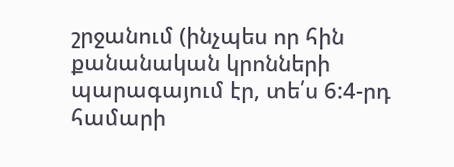շրջանում (ինչպես որ հին քանանական կրոնների պարագայում էր, տե՛ս 6:4-րդ համարի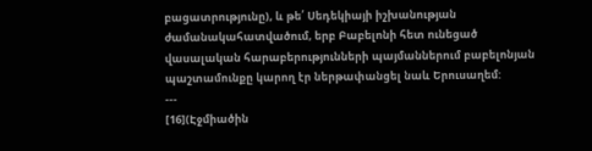բացատրությունը), և թե՛ Սեդեկիայի իշխանության ժամանակահատվածում, երբ Բաբելոնի հետ ունեցած վասալական հարաբերությունների պայմաններում բաբելոնյան պաշտամունքը կարող էր ներթափանցել նաև Երուսաղեմ:
---
[16](Էջմիածին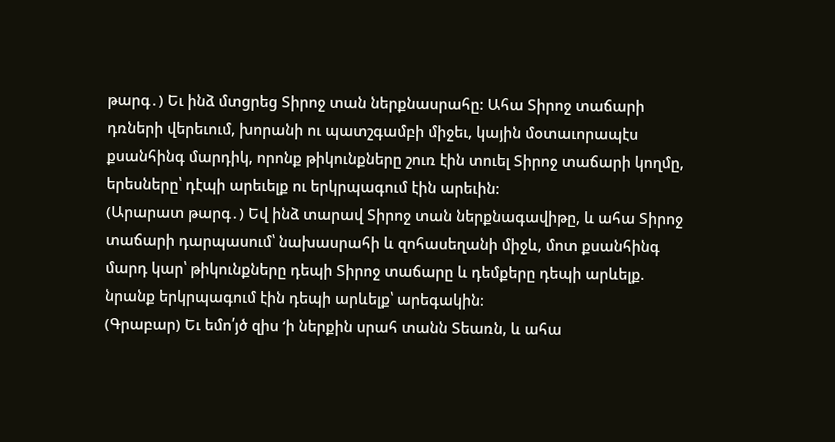թարգ․) Եւ ինձ մտցրեց Տիրոջ տան ներքնասրահը: Ահա Տիրոջ տաճարի դռների վերեւում, խորանի ու պատշգամբի միջեւ, կային մօտաւորապէս քսանհինգ մարդիկ, որոնք թիկունքները շուռ էին տուել Տիրոջ տաճարի կողմը, երեսները՝ դէպի արեւելք ու երկրպագում էին արեւին:
(Արարատ թարգ․) Եվ ինձ տարավ Տիրոջ տան ներքնագավիթը, և ահա Տիրոջ տաճարի դարպասում՝ նախասրահի և զոհասեղանի միջև, մոտ քսանհինգ մարդ կար՝ թիկունքները դեպի Տիրոջ տաճարը և դեմքերը դեպի արևելք. նրանք երկրպագում էին դեպի արևելք՝ արեգակին։
(Գրաբար) Եւ եմո՛յծ զիս ‘ի ներքին սրահ տանն Տեառն, և ահա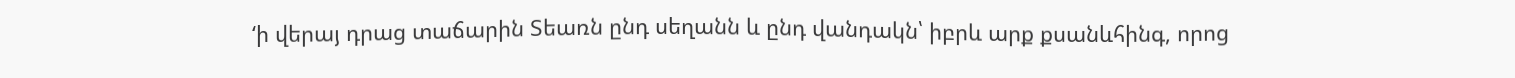‘ի վերայ դրաց տաճարին Տեառն ընդ սեղանն և ընդ վանդակն՝ իբրև արք քսանևհինգ, որոց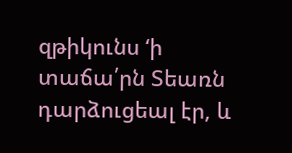զթիկունս ‘ի տաճա՛րն Տեառն դարձուցեալ էր, և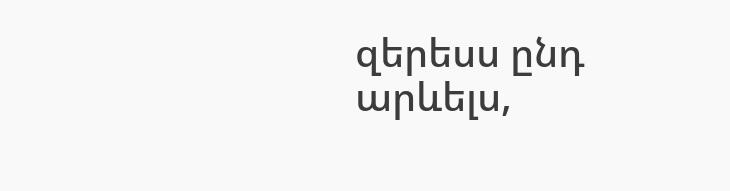զերեսս ընդ արևելս,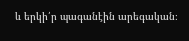և երկի՛ր պագանէին արեգական։